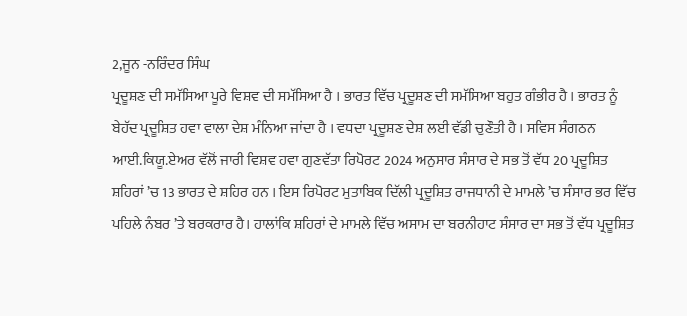2,ਜੂਨ -ਨਰਿੰਦਰ ਸਿੰਘ
ਪ੍ਰਦੂਸ਼ਣ ਦੀ ਸਮੱਸਿਆ ਪੂਰੇ ਵਿਸ਼ਵ ਦੀ ਸਮੱਸਿਆ ਹੈ । ਭਾਰਤ ਵਿੱਚ ਪ੍ਰਦੂਸ਼ਣ ਦੀ ਸਮੱਸਿਆ ਬਹੁਤ ਗੰਭੀਰ ਹੈ । ਭਾਰਤ ਨੂੰ ਬੇਹੱਦ ਪ੍ਰਦੂਸ਼ਿਤ ਹਵਾ ਵਾਲਾ ਦੇਸ਼ ਮੰਨਿਆ ਜਾਂਦਾ ਹੈ । ਵਧਦਾ ਪ੍ਰਦੂਸ਼ਣ ਦੇਸ਼ ਲਈ ਵੱਡੀ ਚੁਣੌਤੀ ਹੈ । ਸਵਿਸ ਸੰਗਠਨ ਆਈ.ਕਿਯੂ.ਏਅਰ ਵੱਲੋਂ ਜਾਰੀ ਵਿਸ਼ਵ ਹਵਾ ਗੁਣਵੱਤਾ ਰਿਪੋਰਟ 2024 ਅਨੁਸਾਰ ਸੰਸਾਰ ਦੇ ਸਭ ਤੋਂ ਵੱਧ 20 ਪ੍ਰਦੂਸ਼ਿਤ ਸ਼ਹਿਰਾਂ ’ਚ 13 ਭਾਰਤ ਦੇ ਸ਼ਹਿਰ ਹਨ । ਇਸ ਰਿਪੋਰਟ ਮੁਤਾਬਿਕ ਦਿੱਲੀ ਪ੍ਰਦੂਸ਼ਿਤ ਰਾਜਧਾਨੀ ਦੇ ਮਾਮਲੇ ’ਚ ਸੰਸਾਰ ਭਰ ਵਿੱਚ ਪਹਿਲੇ ਨੰਬਰ ’ਤੇ ਬਰਕਰਾਰ ਹੈ। ਹਾਲਾਂਕਿ ਸ਼ਹਿਰਾਂ ਦੇ ਮਾਮਲੇ ਵਿੱਚ ਅਸਾਮ ਦਾ ਬਰਨੀਹਾਟ ਸੰਸਾਰ ਦਾ ਸਭ ਤੋਂ ਵੱਧ ਪ੍ਰਦੂਸ਼ਿਤ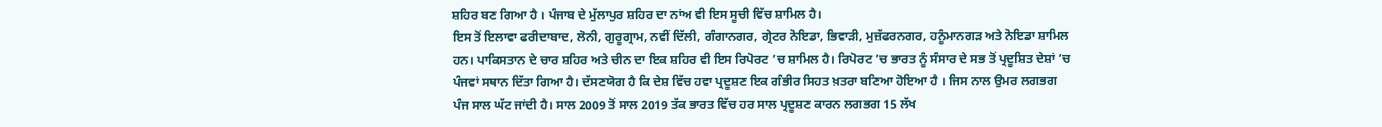ਸ਼ਹਿਰ ਬਣ ਗਿਆ ਹੈ । ਪੰਜਾਬ ਦੇ ਮੁੱਲਾਪੁਰ ਸ਼ਹਿਰ ਦਾ ਨਾਂਅ ਵੀ ਇਸ ਸੂਚੀ ਵਿੱਚ ਸ਼ਾਮਿਲ ਹੈ।
ਇਸ ਤੋਂ ਇਲਾਵਾ ਫਰੀਦਾਬਾਦ, ਲੋਨੀ, ਗੁਰੂਗ੍ਰਾਮ, ਨਵੀਂ ਦਿੱਲੀ, ਗੰਗਾਨਗਰ, ਗ੍ਰੇਟਰ ਨੋਇਡਾ, ਭਿਵਾੜੀ, ਮੁਜ਼ੱਫਰਨਗਰ, ਹਨੂੰਮਾਨਗੜ ਅਤੇ ਨੋਇਡਾ ਸ਼ਾਮਿਲ ਹਨ। ਪਾਕਿਸਤਾਨ ਦੇ ਚਾਰ ਸ਼ਹਿਰ ਅਤੇ ਚੀਨ ਦਾ ਇਕ ਸ਼ਹਿਰ ਵੀ ਇਸ ਰਿਪੋਰਟ ’ਚ ਸ਼ਾਮਿਲ ਹੈ। ਰਿਪੋਰਟ ’ਚ ਭਾਰਤ ਨੂੰ ਸੰਸਾਰ ਦੇ ਸਭ ਤੋਂ ਪ੍ਰਦੂਸ਼ਿਤ ਦੇਸ਼ਾਂ ’ਚ ਪੰਜਵਾਂ ਸਥਾਨ ਦਿੱਤਾ ਗਿਆ ਹੈ। ਦੱਸਣਯੋਗ ਹੈ ਕਿ ਦੇਸ਼ ਵਿੱਚ ਹਵਾ ਪ੍ਰਦੂਸ਼ਣ ਇਕ ਗੰਭੀਰ ਸਿਹਤ ਖ਼ਤਰਾ ਬਣਿਆ ਹੋਇਆ ਹੈ । ਜਿਸ ਨਾਲ ਉਮਰ ਲਗਭਗ ਪੰਜ ਸਾਲ ਘੱਟ ਜਾਂਦੀ ਹੈ। ਸਾਲ 2009 ਤੋਂ ਸਾਲ 2019 ਤੱਕ ਭਾਰਤ ਵਿੱਚ ਹਰ ਸਾਲ ਪ੍ਰਦੂਸ਼ਣ ਕਾਰਨ ਲਗਭਗ 15 ਲੱਖ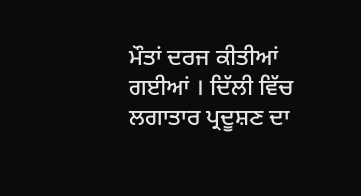ਮੌਤਾਂ ਦਰਜ ਕੀਤੀਆਂ ਗਈਆਂ । ਦਿੱਲੀ ਵਿੱਚ ਲਗਾਤਾਰ ਪ੍ਰਦੂਸ਼ਣ ਦਾ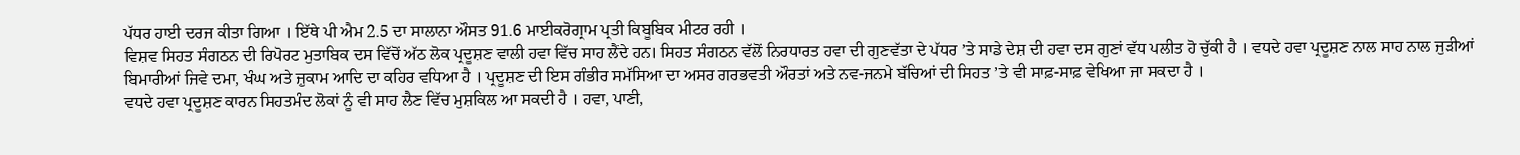ਪੱਧਰ ਹਾਈ ਦਰਜ ਕੀਤਾ ਗਿਆ । ਇੱਥੇ ਪੀ ਐਮ 2.5 ਦਾ ਸਾਲਾਨਾ ਔਸਤ 91.6 ਮਾਈਕਰੋਗ੍ਰਾਮ ਪ੍ਰਤੀ ਕਿਬੂਬਿਕ ਮੀਟਰ ਰਹੀ ।
ਵਿਸ਼ਵ ਸਿਹਤ ਸੰਗਠਨ ਦੀ ਰਿਪੋਰਟ ਮੁਤਾਬਿਕ ਦਸ ਵਿੱਚੋਂ ਅੱਠ ਲੋਕ ਪ੍ਰਦੂਸ਼ਣ ਵਾਲੀ ਹਵਾ ਵਿੱਚ ਸਾਹ ਲੈਂਦੇ ਹਨ। ਸਿਹਤ ਸੰਗਠਨ ਵੱਲੋਂ ਨਿਰਧਾਰਤ ਹਵਾ ਦੀ ਗੁਣਵੱਤਾ ਦੇ ਪੱਧਰ ’ਤੇ ਸਾਡੇ ਦੇਸ਼ ਦੀ ਹਵਾ ਦਸ ਗੁਣਾਂ ਵੱਧ ਪਲੀਤ ਹੋ ਚੁੱਕੀ ਹੈ । ਵਧਦੇ ਹਵਾ ਪ੍ਰਦੂਸ਼ਣ ਨਾਲ ਸਾਹ ਨਾਲ ਜੁੜੀਆਂ ਬਿਮਾਰੀਆਂ ਜਿਵੇ ਦਮਾ, ਖੰਘ ਅਤੇ ਜ਼ੁਕਾਮ ਆਦਿ ਦਾ ਕਹਿਰ ਵਧਿਆ ਹੈ । ਪ੍ਰਦੂਸ਼ਣ ਦੀ ਇਸ ਗੰਭੀਰ ਸਮੱਸਿਆ ਦਾ ਅਸਰ ਗਰਭਵਤੀ ਔਰਤਾਂ ਅਤੇ ਨਵ-ਜਨਮੇ ਬੱਚਿਆਂ ਦੀ ਸਿਹਤ ’ਤੇ ਵੀ ਸਾਫ਼-ਸਾਫ਼ ਵੇਖਿਆ ਜਾ ਸਕਦਾ ਹੈ ।
ਵਧਦੇ ਹਵਾ ਪ੍ਰਦੂਸ਼ਣ ਕਾਰਨ ਸਿਹਤਮੰਦ ਲੋਕਾਂ ਨੂੰ ਵੀ ਸਾਹ ਲੈਣ ਵਿੱਚ ਮੁਸ਼ਕਿਲ ਆ ਸਕਦੀ ਹੈ । ਹਵਾ, ਪਾਣੀ,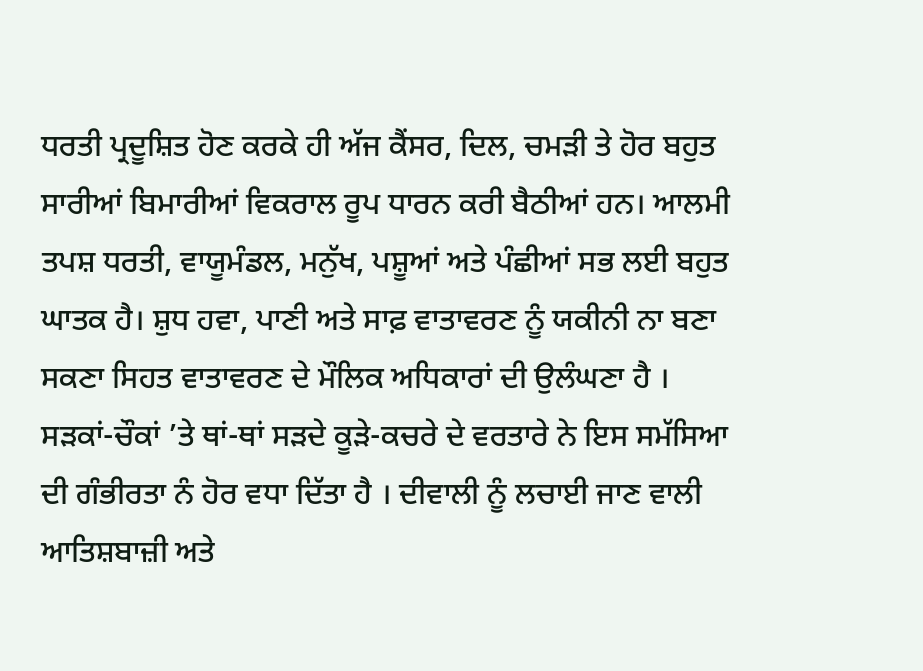ਧਰਤੀ ਪ੍ਰਦੂਸ਼ਿਤ ਹੋਣ ਕਰਕੇ ਹੀ ਅੱਜ ਕੈਂਸਰ, ਦਿਲ, ਚਮੜੀ ਤੇ ਹੋਰ ਬਹੁਤ ਸਾਰੀਆਂ ਬਿਮਾਰੀਆਂ ਵਿਕਰਾਲ ਰੂਪ ਧਾਰਨ ਕਰੀ ਬੈਠੀਆਂ ਹਨ। ਆਲਮੀ ਤਪਸ਼ ਧਰਤੀ, ਵਾਯੂਮੰਡਲ, ਮਨੁੱਖ, ਪਸ਼ੂਆਂ ਅਤੇ ਪੰਛੀਆਂ ਸਭ ਲਈ ਬਹੁਤ ਘਾਤਕ ਹੈ। ਸ਼ੁਧ ਹਵਾ, ਪਾਣੀ ਅਤੇ ਸਾਫ਼ ਵਾਤਾਵਰਣ ਨੂੰ ਯਕੀਨੀ ਨਾ ਬਣਾ ਸਕਣਾ ਸਿਹਤ ਵਾਤਾਵਰਣ ਦੇ ਮੌਲਿਕ ਅਧਿਕਾਰਾਂ ਦੀ ਉਲੰਘਣਾ ਹੈ ।
ਸੜਕਾਂ-ਚੌਕਾਂ ’ਤੇ ਥਾਂ-ਥਾਂ ਸੜਦੇ ਕੂੜੇ-ਕਚਰੇ ਦੇ ਵਰਤਾਰੇ ਨੇ ਇਸ ਸਮੱਸਿਆ ਦੀ ਗੰਭੀਰਤਾ ਨੰ ਹੋਰ ਵਧਾ ਦਿੱਤਾ ਹੈ । ਦੀਵਾਲੀ ਨੂੰ ਲਚਾਈ ਜਾਣ ਵਾਲੀ ਆਤਿਸ਼ਬਾਜ਼ੀ ਅਤੇ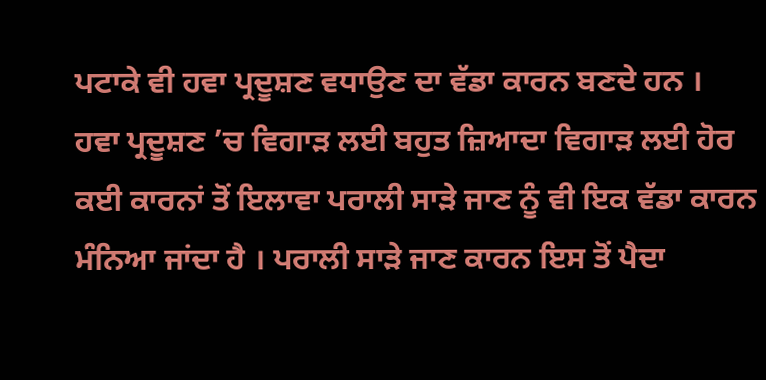ਪਟਾਕੇ ਵੀ ਹਵਾ ਪ੍ਰਦੂਸ਼ਣ ਵਧਾਉਣ ਦਾ ਵੱਡਾ ਕਾਰਨ ਬਣਦੇ ਹਨ ।
ਹਵਾ ਪ੍ਰਦੂਸ਼ਣ ’ਚ ਵਿਗਾੜ ਲਈ ਬਹੁਤ ਜ਼ਿਆਦਾ ਵਿਗਾੜ ਲਈ ਹੋਰ ਕਈ ਕਾਰਨਾਂ ਤੋਂ ਇਲਾਵਾ ਪਰਾਲੀ ਸਾੜੇ ਜਾਣ ਨੂੰ ਵੀ ਇਕ ਵੱਡਾ ਕਾਰਨ ਮੰਨਿਆ ਜਾਂਦਾ ਹੈ । ਪਰਾਲੀ ਸਾੜੇ ਜਾਣ ਕਾਰਨ ਇਸ ਤੋਂ ਪੈਦਾ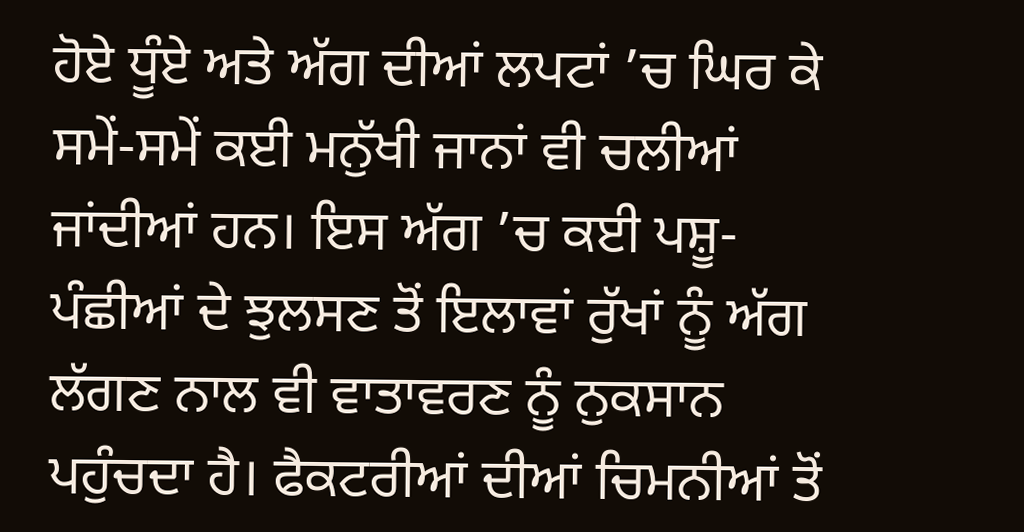ਹੋਏ ਧੂੰਏ ਅਤੇ ਅੱਗ ਦੀਆਂ ਲਪਟਾਂ ’ਚ ਘਿਰ ਕੇ ਸਮੇਂ-ਸਮੇਂ ਕਈ ਮਨੁੱਖੀ ਜਾਨਾਂ ਵੀ ਚਲੀਆਂ ਜਾਂਦੀਆਂ ਹਨ। ਇਸ ਅੱਗ ’ਚ ਕਈ ਪਸ਼ੂ-ਪੰਛੀਆਂ ਦੇ ਝੁਲਸਣ ਤੋਂ ਇਲਾਵਾਂ ਰੁੱਖਾਂ ਨੂੰ ਅੱਗ ਲੱਗਣ ਨਾਲ ਵੀ ਵਾਤਾਵਰਣ ਨੂੰ ਨੁਕਸਾਨ ਪਹੁੰਚਦਾ ਹੈ। ਫੈਕਟਰੀਆਂ ਦੀਆਂ ਚਿਮਨੀਆਂ ਤੋਂ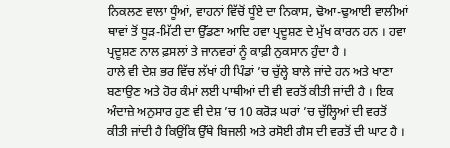ਨਿਕਲਣ ਵਾਲਾ ਧੂੰਆਂ, ਵਾਹਨਾਂ ਵਿੱਚੋਂ ਧੂੰਏ ਦਾ ਨਿਕਾਸ, ਢੋਆ-ਢੁਆਈ ਵਾਲੀਆਂ ਥਾਵਾਂ ਤੋਂ ਧੂੜ-ਮਿੱਟੀ ਦਾ ਉੱਡਣਾ ਆਦਿ ਹਵਾ ਪ੍ਰਦੂਸ਼ਣ ਦੇ ਮੁੱਖ ਕਾਰਨ ਹਨ । ਹਵਾ ਪ੍ਰਦੂਸ਼ਣ ਨਾਲ ਫ਼ਸਲਾਂ ਤੇ ਜਾਨਵਰਾਂ ਨੂੰ ਕਾਫ਼ੀ ਨੁਕਸਾਨ ਹੁੰਦਾ ਹੈ ।
ਹਾਲੇ ਵੀ ਦੇਸ਼ ਭਰ ਵਿੱਚ ਲੱਖਾਂ ਹੀ ਪਿੰਡਾਂ ’ਚ ਚੁੱਲ੍ਹੇ ਬਾਲੇ ਜਾਂਦੇ ਹਨ ਅਤੇ ਖਾਣਾ ਬਣਾਉਣ ਅਤੇ ਹੋਰ ਕੰਮਾਂ ਲਈ ਪਾਥੀਆਂ ਦੀ ਵੀ ਵਰਤੋਂ ਕੀਤੀ ਜਾਂਦੀ ਹੈ । ਇਕ ਅੰਦਾਜ਼ੇ ਅਨੁਸਾਰ ਹੁਣ ਵੀ ਦੇਸ਼ ’ਚ 10 ਕਰੋੜ ਘਰਾਂ ’ਚ ਚੁੱਲ੍ਹਿਆਂ ਦੀ ਵਰਤੋਂ ਕੀਤੀ ਜਾਂਦੀ ਹੈ ਕਿਉਂਕਿ ਉੱਥੇ ਬਿਜਲੀ ਅਤੇ ਰਸੋਈ ਗੈਸ ਦੀ ਵਰਤੋਂ ਦੀ ਘਾਟ ਹੈ ।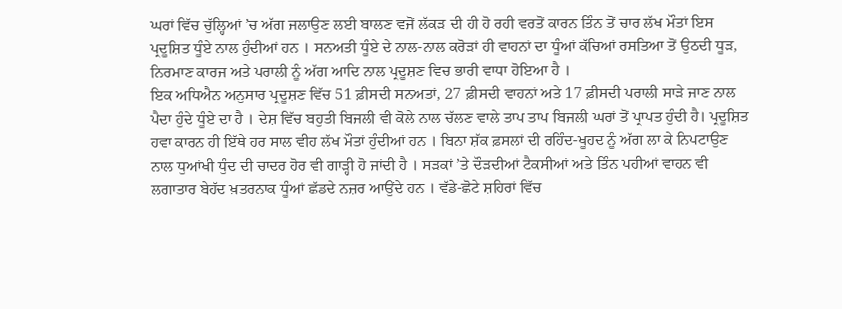ਘਰਾਂ ਵਿੱਚ ਚੁੱਲ੍ਹਿਆਂ ’ਚ ਅੱਗ ਜਲਾਉਣ ਲਈ ਬਾਲਣ ਵਜੋਂ ਲੱਕੜ ਦੀ ਹੀ ਹੋ ਰਹੀ ਵਰਤੋਂ ਕਾਰਨ ਤਿੰਨ ਤੋਂ ਚਾਰ ਲੱਖ ਮੌਤਾਂ ਇਸ ਪ੍ਰਦੂਸ਼ਿਤ ਧੂੰਏ ਨਾਲ ਹੁੰਦੀਆਂ ਹਨ । ਸਨਅਤੀ ਧੂੰਏ ਦੇ ਨਾਲ-ਨਾਲ ਕਰੋੜਾਂ ਹੀ ਵਾਹਨਾਂ ਦਾ ਧੂੰਆਂ ਕੱਚਿਆਂ ਰਸਤਿਆ ਤੋਂ ਉਠਦੀ ਧੂੜ, ਨਿਰਮਾਣ ਕਾਰਜ ਅਤੇ ਪਰਾਲੀ ਨੂੰ ਅੱਗ ਆਦਿ ਨਾਲ ਪ੍ਰਦੂਸ਼ਣ ਵਿਚ ਭਾਰੀ ਵਾਧਾ ਹੋਇਆ ਹੈ ।
ਇਕ ਅਧਿਐਨ ਅਨੁਸਾਰ ਪ੍ਰਦੂਸ਼ਣ ਵਿੱਚ 51 ਫ਼ੀਸਦੀ ਸਨਅਤਾਂ, 27 ਫ਼ੀਸਦੀ ਵਾਹਨਾਂ ਅਤੇ 17 ਫ਼ੀਸਦੀ ਪਰਾਲੀ ਸਾੜੇ ਜਾਣ ਨਾਲ ਪੈਦਾ ਹੁੰਦੇ ਧੂੰਏ ਦਾ ਹੈ । ਦੇਸ਼ ਵਿੱਚ ਬਹੁਤੀ ਬਿਜਲੀ ਵੀ ਕੋਲੇ ਨਾਲ ਚੱਲਣ ਵਾਲੇ ਤਾਪ ਤਾਪ ਬਿਜਲੀ ਘਰਾਂ ਤੋਂ ਪ੍ਰਾਪਤ ਹੁੰਦੀ ਹੈ। ਪ੍ਰਦੂਸ਼ਿਤ ਹਵਾ ਕਾਰਨ ਹੀ ਇੱਥੇ ਹਰ ਸਾਲ ਵੀਹ ਲੱਖ ਮੌਤਾਂ ਹੁੰਦੀਆਂ ਹਨ । ਬਿਨਾ ਸ਼ੱਕ ਫ਼ਸਲਾਂ ਦੀ ਰਹਿੰਦ-ਖੂਹਦ ਨੂੰ ਅੱਗ ਲਾ ਕੇ ਨਿਪਟਾਉਣ ਨਾਲ ਧੁਆਂਖੀ ਧੁੰਦ ਦੀ ਚਾਦਰ ਹੋਰ ਵੀ ਗਾੜ੍ਹੀ ਹੋ ਜਾਂਦੀ ਹੈ । ਸੜਕਾਂ ’ਤੇ ਦੌੜਦੀਆਂ ਟੈਕਸੀਆਂ ਅਤੇ ਤਿੰਨ ਪਹੀਆਂ ਵਾਹਨ ਵੀ ਲਗਾਤਾਰ ਬੇਹੱਦ ਖ਼ਤਰਨਾਕ ਧੂੰਆਂ ਛੱਡਦੇ ਨਜ਼ਰ ਆਉਂਦੇ ਹਨ । ਵੱਡੇ-ਛੋਟੇ ਸ਼ਹਿਰਾਂ ਵਿੱਚ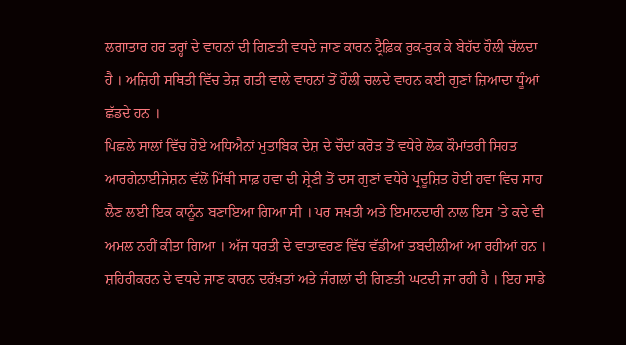ਲਗਾਤਾਰ ਹਰ ਤਰ੍ਹਾਂ ਦੇ ਵਾਹਨਾਂ ਦੀ ਗਿਣਤੀ ਵਧਦੇ ਜਾਣ ਕਾਰਨ ਟ੍ਰੈਫ਼ਿਕ ਰੁਕ-ਰੁਕ ਕੇ ਬੇਹੱਦ ਹੌਲੀ ਚੱਲਦਾ ਹੈ । ਅਜ਼ਿਹੀ ਸਥਿਤੀ ਵਿੱਚ ਤੇਜ਼ ਗਤੀ ਵਾਲੇ ਵਾਹਨਾਂ ਤੋਂ ਹੌਲੀ ਚਲਦੇ ਵਾਹਨ ਕਈ ਗੁਣਾਂ ਜ਼ਿਆਦਾ ਧੂੰਆਂ ਛੱਡਦੇ ਹਨ ।
ਪਿਛਲੇ ਸਾਲਾਂ ਵਿੱਚ ਹੋਏ ਅਧਿਐਨਾਂ ਮੁਤਾਬਿਕ ਦੇਸ਼ ਦੇ ਚੌਦਾਂ ਕਰੋੜ ਤੋਂ ਵਧੇਰੇ ਲੋਕ ਕੌਮਾਂਤਰੀ ਸਿਹਤ ਆਰਗੇਨਾਈਜੇਸ਼ਨ ਵੱਲੋਂ ਮਿੱਥੀ ਸਾਫ਼ ਹਵਾ ਦੀ ਸ਼੍ਰੇਣੀ ਤੋਂ ਦਸ ਗੁਣਾਂ ਵਧੇਰੇ ਪ੍ਰਦੂਸ਼ਿਤ ਹੋਈ ਹਵਾ ਵਿਚ ਸਾਹ ਲੈਣ ਲਈ ਇਕ ਕਾਨੂੰਨ ਬਣਾਇਆ ਗਿਆ ਸੀ । ਪਰ ਸਖ਼ਤੀ ਅਤੇ ਇਮਾਨਦਾਰੀ ਨਾਲ ਇਸ ’ਤੇ ਕਦੇ ਵੀ ਅਮਲ ਨਹੀਂ ਕੀਤਾ ਗਿਆ । ਅੱਜ ਧਰਤੀ ਦੇ ਵਾਤਾਵਰਣ ਵਿੱਚ ਵੱਡੀਆਂ ਤਬਦੀਲੀਆਂ ਆ ਰਹੀਆਂ ਹਨ । ਸ਼ਹਿਰੀਕਰਨ ਦੇ ਵਧਦੇ ਜਾਣ ਕਾਰਨ ਦਰੱਖ਼ਤਾਂ ਅਤੇ ਜੰਗਲਾਂ ਦੀ ਗਿਣਤੀ ਘਟਦੀ ਜਾ ਰਹੀ ਹੈ । ਇਹ ਸਾਡੇ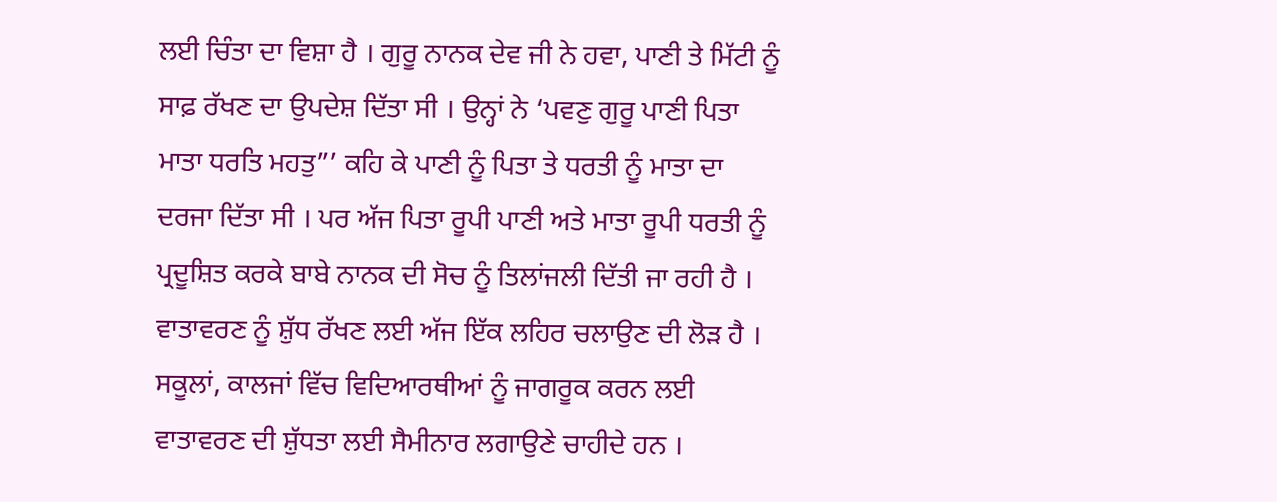ਲਈ ਚਿੰਤਾ ਦਾ ਵਿਸ਼ਾ ਹੈ । ਗੁਰੂ ਨਾਨਕ ਦੇਵ ਜੀ ਨੇ ਹਵਾ, ਪਾਣੀ ਤੇ ਮਿੱਟੀ ਨੂੰ ਸਾਫ਼ ਰੱਖਣ ਦਾ ਉਪਦੇਸ਼ ਦਿੱਤਾ ਸੀ । ਉਨ੍ਹਾਂ ਨੇ ‘ਪਵਣੁ ਗੁਰੂ ਪਾਣੀ ਪਿਤਾ ਮਾਤਾ ਧਰਤਿ ਮਹਤੁ”’ ਕਹਿ ਕੇ ਪਾਣੀ ਨੂੰ ਪਿਤਾ ਤੇ ਧਰਤੀ ਨੂੰ ਮਾਤਾ ਦਾ ਦਰਜਾ ਦਿੱਤਾ ਸੀ । ਪਰ ਅੱਜ ਪਿਤਾ ਰੂਪੀ ਪਾਣੀ ਅਤੇ ਮਾਤਾ ਰੂਪੀ ਧਰਤੀ ਨੂੰ ਪ੍ਰਦੂਸ਼ਿਤ ਕਰਕੇ ਬਾਬੇ ਨਾਨਕ ਦੀ ਸੋਚ ਨੂੰ ਤਿਲਾਂਜਲੀ ਦਿੱਤੀ ਜਾ ਰਹੀ ਹੈ ।
ਵਾਤਾਵਰਣ ਨੂੰ ਸ਼ੁੱਧ ਰੱਖਣ ਲਈ ਅੱਜ ਇੱਕ ਲਹਿਰ ਚਲਾਉਣ ਦੀ ਲੋੜ ਹੈ । ਸਕੂਲਾਂ, ਕਾਲਜਾਂ ਵਿੱਚ ਵਿਦਿਆਰਥੀਆਂ ਨੂੰ ਜਾਗਰੂਕ ਕਰਨ ਲਈ ਵਾਤਾਵਰਣ ਦੀ ਸ਼ੁੱਧਤਾ ਲਈ ਸੈਮੀਨਾਰ ਲਗਾਉਣੇ ਚਾਹੀਦੇ ਹਨ ।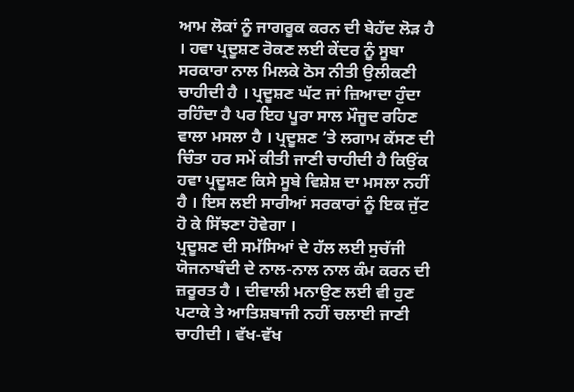ਆਮ ਲੋਕਾਂ ਨੂੰ ਜਾਗਰੂਕ ਕਰਨ ਦੀ ਬੇਹੱਦ ਲੋੜ ਹੈ । ਹਵਾ ਪ੍ਰਦੂਸ਼ਣ ਰੋਕਣ ਲਈ ਕੇਂਦਰ ਨੂੰ ਸੂਬਾ ਸਰਕਾਰਾ ਨਾਲ ਮਿਲਕੇ ਠੋਸ ਨੀਤੀ ਉਲੀਕਣੀ ਚਾਹੀਦੀ ਹੈ । ਪ੍ਰਦੂਸ਼ਣ ਘੱਟ ਜਾਂ ਜ਼ਿਆਦਾ ਹੁੰਦਾ ਰਹਿੰਦਾ ਹੈ ਪਰ ਇਹ ਪੂਰਾ ਸਾਲ ਮੌਜੂਦ ਰਹਿਣ ਵਾਲਾ ਮਸਲਾ ਹੈ । ਪ੍ਰਦੂਸ਼ਣ ’ਤੇ ਲਗਾਮ ਕੱਸਣ ਦੀ ਚਿੰਤਾ ਹਰ ਸਮੇਂ ਕੀਤੀ ਜਾਣੀ ਚਾਹੀਦੀ ਹੈ ਕਿਉਂਕ ਹਵਾ ਪ੍ਰਦੂਸ਼ਣ ਕਿਸੇ ਸੂਬੇ ਵਿਸ਼ੇਸ਼ ਦਾ ਮਸਲਾ ਨਹੀਂ ਹੈ । ਇਸ ਲਈ ਸਾਰੀਆਂ ਸਰਕਾਰਾਂ ਨੂੰ ਇਕ ਜੁੱਟ ਹੋ ਕੇ ਸਿੱਝਣਾ ਹੋਵੇਗਾ ।
ਪ੍ਰਦੂਸ਼ਣ ਦੀ ਸਮੱਸਿਆਂ ਦੇ ਹੱਲ ਲਈ ਸੁਚੱਜੀ ਯੋਜਨਾਬੰਦੀ ਦੇ ਨਾਲ-ਨਾਲ ਨਾਲ ਕੰਮ ਕਰਨ ਦੀ ਜ਼ਰੂਰਤ ਹੈ । ਦੀਵਾਲੀ ਮਨਾਉਣ ਲਈ ਵੀ ਹੁਣ ਪਟਾਕੇ ਤੇ ਆਤਿਸ਼ਬਾਜੀ ਨਹੀਂ ਚਲਾਈ ਜਾਣੀ ਚਾਹੀਦੀ । ਵੱਖ-ਵੱਖ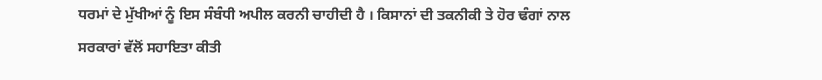ਧਰਮਾਂ ਦੇ ਮੁੱਖੀਆਂ ਨੂੰ ਇਸ ਸੰਬੰਧੀ ਅਪੀਲ ਕਰਨੀ ਚਾਹੀਦੀ ਹੈ । ਕਿਸਾਨਾਂ ਦੀ ਤਕਨੀਕੀ ਤੇ ਹੋਰ ਢੰਗਾਂ ਨਾਲ ਸਰਕਾਰਾਂ ਵੱਲੋਂ ਸਹਾਇਤਾ ਕੀਤੀ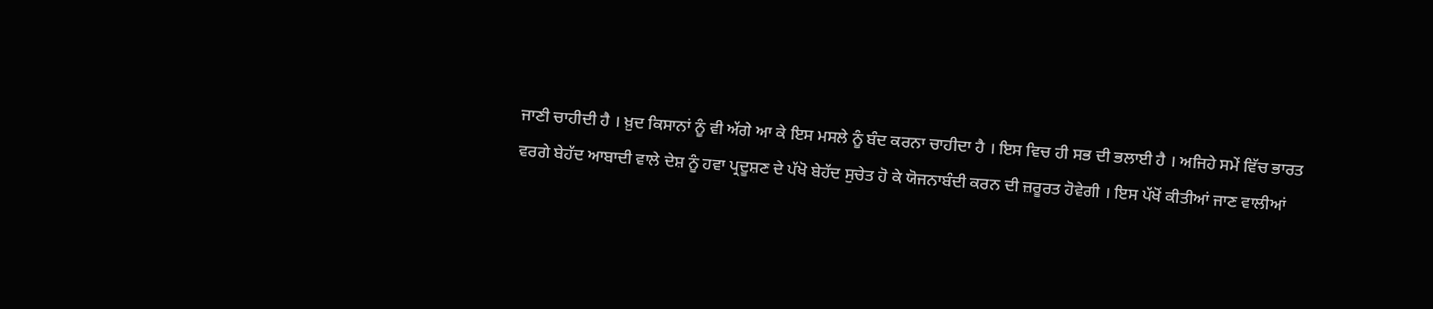ਜਾਣੀ ਚਾਹੀਦੀ ਹੈ । ਖ਼ੁਦ ਕਿਸਾਨਾਂ ਨੂੰ ਵੀ ਅੱਗੇ ਆ ਕੇ ਇਸ ਮਸਲੇ ਨੂੰ ਬੰਦ ਕਰਨਾ ਚਾਹੀਦਾ ਹੈ । ਇਸ ਵਿਚ ਹੀ ਸਭ ਦੀ ਭਲਾਈ ਹੈ । ਅਜਿਹੇ ਸਮੇਂ ਵਿੱਚ ਭਾਰਤ ਵਰਗੇ ਬੇਹੱਦ ਆਬਾਦੀ ਵਾਲੇ ਦੇਸ਼ ਨੂੰ ਹਵਾ ਪ੍ਰਦੂਸ਼ਣ ਦੇ ਪੱਖੋ ਬੇਹੱਦ ਸੁਚੇਤ ਹੋ ਕੇ ਯੋਜਨਾਬੰਦੀ ਕਰਨ ਦੀ ਜ਼ਰੂਰਤ ਹੋਵੇਗੀ । ਇਸ ਪੱਖੋਂ ਕੀਤੀਆਂ ਜਾਣ ਵਾਲੀਆਂ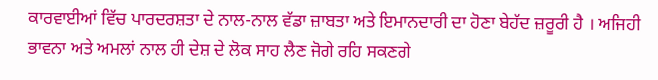ਕਾਰਵਾਈਆਂ ਵਿੱਚ ਪਾਰਦਰਸ਼ਤਾ ਦੇ ਨਾਲ-ਨਾਲ ਵੱਡਾ ਜ਼ਾਬਤਾ ਅਤੇ ਇਮਾਨਦਾਰੀ ਦਾ ਹੋਣਾ ਬੇਹੱਦ ਜ਼ਰੂਰੀ ਹੈ । ਅਜਿਹੀ ਭਾਵਨਾ ਅਤੇ ਅਮਲਾਂ ਨਾਲ ਹੀ ਦੇਸ਼ ਦੇ ਲੋਕ ਸਾਹ ਲੈਣ ਜੋਗੇ ਰਹਿ ਸਕਣਗੇ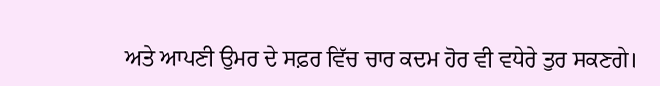ਅਤੇ ਆਪਣੀ ਉਮਰ ਦੇ ਸਫ਼ਰ ਵਿੱਚ ਚਾਰ ਕਦਮ ਹੋਰ ਵੀ ਵਧੇਰੇ ਤੁਰ ਸਕਣਗੇ।